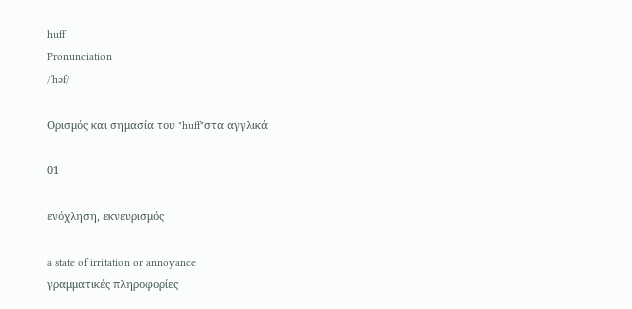huff
Pronunciation
/ˈhəf/

Ορισμός και σημασία του "huff"στα αγγλικά

01

ενόχληση, εκνευρισμός

a state of irritation or annoyance
γραμματικές πληροφορίες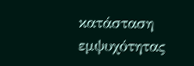κατάσταση εμψυχότητας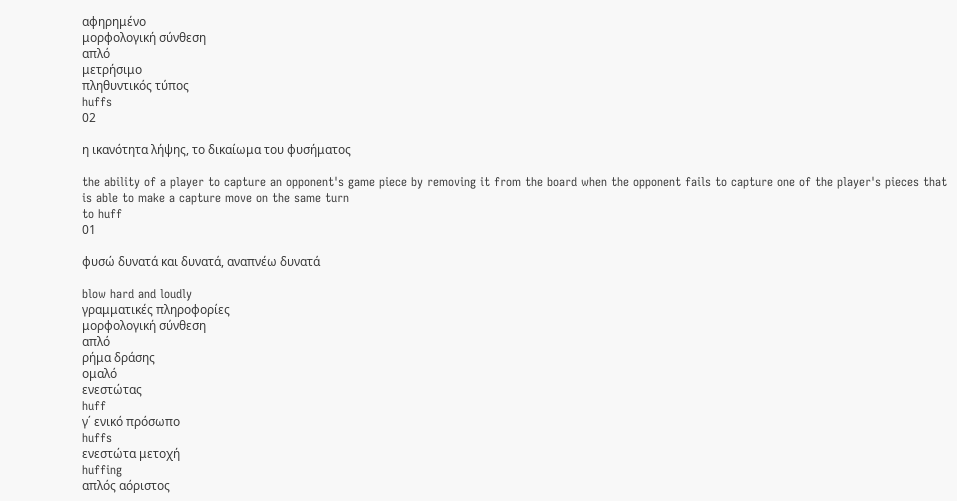αφηρημένο
μορφολογική σύνθεση
απλό
μετρήσιμο
πληθυντικός τύπος
huffs
02

η ικανότητα λήψης, το δικαίωμα του φυσήματος

the ability of a player to capture an opponent's game piece by removing it from the board when the opponent fails to capture one of the player's pieces that is able to make a capture move on the same turn
to huff
01

φυσώ δυνατά και δυνατά, αναπνέω δυνατά

blow hard and loudly
γραμματικές πληροφορίες
μορφολογική σύνθεση
απλό
ρήμα δράσης
ομαλό
ενεστώτας
huff
γ΄ ενικό πρόσωπο
huffs
ενεστώτα μετοχή
huffing
απλός αόριστος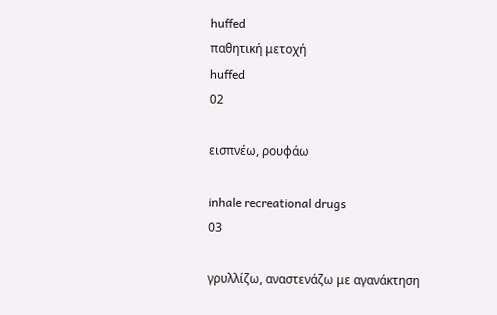huffed
παθητική μετοχή
huffed
02

εισπνέω, ρουφάω

inhale recreational drugs
03

γρυλλίζω, αναστενάζω με αγανάκτηση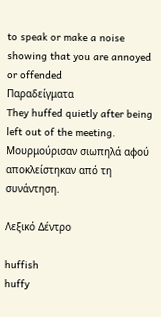to speak or make a noise showing that you are annoyed or offended
Παραδείγματα
They huffed quietly after being left out of the meeting.
Μουρμούρισαν σιωπηλά αφού αποκλείστηκαν από τη συνάντηση.

Λεξικό Δέντρο

huffish
huffy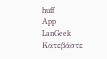huff
App
LanGeek
Κατεβάστε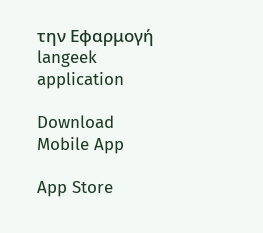την Εφαρμογή
langeek application

Download Mobile App

App Store